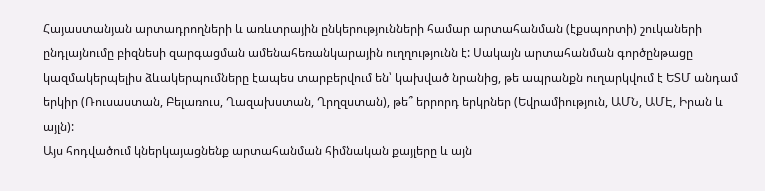Հայաստանյան արտադրողների և առևտրային ընկերությունների համար արտահանման (էքսպորտի) շուկաների ընդլայնումը բիզնեսի զարգացման ամենահեռանկարային ուղղությունն է: Սակայն արտահանման գործընթացը կազմակերպելիս ձևակերպումները էապես տարբերվում են՝ կախված նրանից, թե ապրանքն ուղարկվում է ԵՏՄ անդամ երկիր (Ռուսաստան, Բելառուս, Ղազախստան, Ղրղզստան), թե՞ երրորդ երկրներ (Եվրամիություն, ԱՄՆ, ԱՄԷ, Իրան և այլն):
Այս հոդվածում կներկայացնենք արտահանման հիմնական քայլերը և այն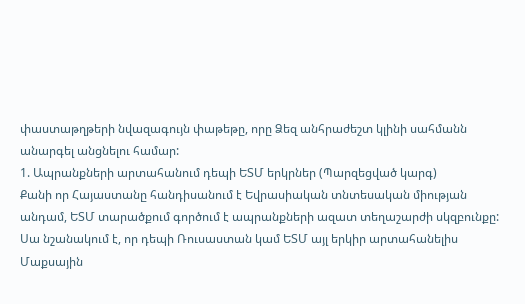փաստաթղթերի նվազագույն փաթեթը, որը Ձեզ անհրաժեշտ կլինի սահմանն անարգել անցնելու համար:
1. Ապրանքների արտահանում դեպի ԵՏՄ երկրներ (Պարզեցված կարգ)
Քանի որ Հայաստանը հանդիսանում է Եվրասիական տնտեսական միության անդամ, ԵՏՄ տարածքում գործում է ապրանքների ազատ տեղաշարժի սկզբունքը: Սա նշանակում է, որ դեպի Ռուսաստան կամ ԵՏՄ այլ երկիր արտահանելիս Մաքսային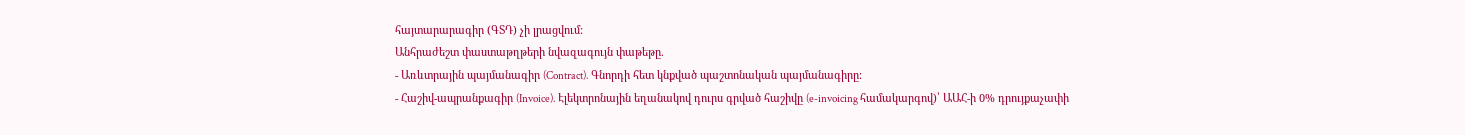հայտարարագիր (ԳՏԴ) չի լրացվում:
Անհրաժեշտ փաստաթղթերի նվազագույն փաթեթը.
- Առևտրային պայմանագիր (Contract). Գնորդի հետ կնքված պաշտոնական պայմանագիրը:
- Հաշիվ-ապրանքագիր (Invoice). Էլեկտրոնային եղանակով դուրս գրված հաշիվը (e-invoicing համակարգով)՝ ԱԱՀ-ի 0% դրույքաչափի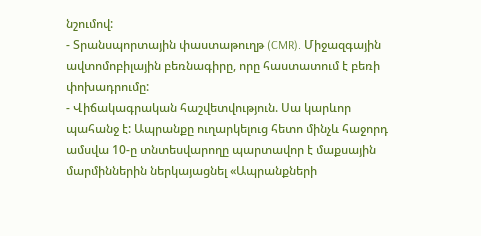նշումով:
- Տրանսպորտային փաստաթուղթ (CMR). Միջազգային ավտոմոբիլային բեռնագիրը, որը հաստատում է բեռի փոխադրումը:
- Վիճակագրական հաշվետվություն. Սա կարևոր պահանջ է: Ապրանքը ուղարկելուց հետո մինչև հաջորդ ամսվա 10-ը տնտեսվարողը պարտավոր է մաքսային մարմիններին ներկայացնել «Ապրանքների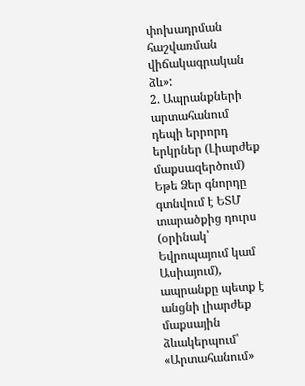փոխադրման հաշվառման վիճակագրական ձև»:
2. Ապրանքների արտահանում դեպի երրորդ երկրներ (Լիարժեք մաքսազերծում)
Եթե Ձեր գնորդը գտնվում է ԵՏՄ տարածքից դուրս (օրինակ՝ Եվրոպայում կամ Ասիայում), ապրանքը պետք է անցնի լիարժեք մաքսային ձևակերպում՝ «Արտահանում»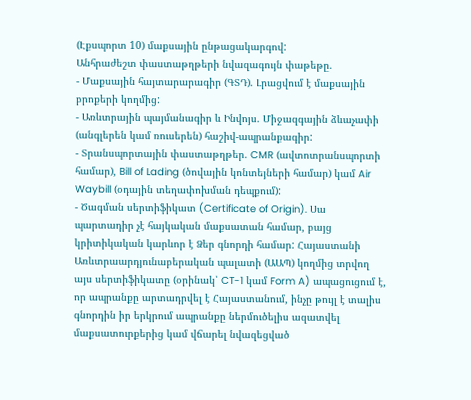(Էքսպորտ 10) մաքսային ընթացակարգով:
Անհրաժեշտ փաստաթղթերի նվազագույն փաթեթը.
- Մաքսային հայտարարագիր (ԳՏԴ). Լրացվում է մաքսային բրոքերի կողմից:
- Առևտրային պայմանագիր և Ինվոյս. Միջազգային ձևաչափի (անգլերեն կամ ռուսերեն) հաշիվ-ապրանքագիր:
- Տրանսպորտային փաստաթղթեր. CMR (ավտոտրանսպորտի համար), Bill of Lading (ծովային կոնտեյների համար) կամ Air Waybill (օդային տեղափոխման դեպքում):
- Ծագման սերտիֆիկատ (Certificate of Origin). Սա պարտադիր չէ հայկական մաքսատան համար, բայց կրիտիկական կարևոր է Ձեր գնորդի համար: Հայաստանի Առևտրաարդյունաբերական պալատի (ԱԱՊ) կողմից տրվող այս սերտիֆիկատը (օրինակ՝ CT-1 կամ Form A) ապացուցում է, որ ապրանքը արտադրվել է Հայաստանում, ինչը թույլ է տալիս գնորդին իր երկրում ապրանքը ներմուծելիս ազատվել մաքսատուրքերից կամ վճարել նվազեցված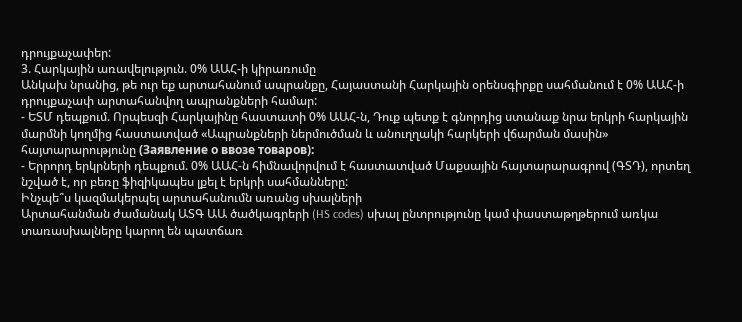դրույքաչափեր:
3. Հարկային առավելություն. 0% ԱԱՀ-ի կիրառումը
Անկախ նրանից, թե ուր եք արտահանում ապրանքը, Հայաստանի Հարկային օրենսգիրքը սահմանում է 0% ԱԱՀ-ի դրույքաչափ արտահանվող ապրանքների համար:
- ԵՏՄ դեպքում. Որպեսզի Հարկայինը հաստատի 0% ԱԱՀ-ն, Դուք պետք է գնորդից ստանաք նրա երկրի հարկային մարմնի կողմից հաստատված «Ապրանքների ներմուծման և անուղղակի հարկերի վճարման մասին» հայտարարությունը (Заявление о ввозе товаров):
- Երրորդ երկրների դեպքում. 0% ԱԱՀ-ն հիմնավորվում է հաստատված Մաքսային հայտարարագրով (ԳՏԴ), որտեղ նշված է, որ բեռը ֆիզիկապես լքել է երկրի սահմանները:
Ինչպե՞ս կազմակերպել արտահանումն առանց սխալների
Արտահանման ժամանակ ԱՏԳ ԱԱ ծածկագրերի (HS codes) սխալ ընտրությունը կամ փաստաթղթերում առկա տառասխալները կարող են պատճառ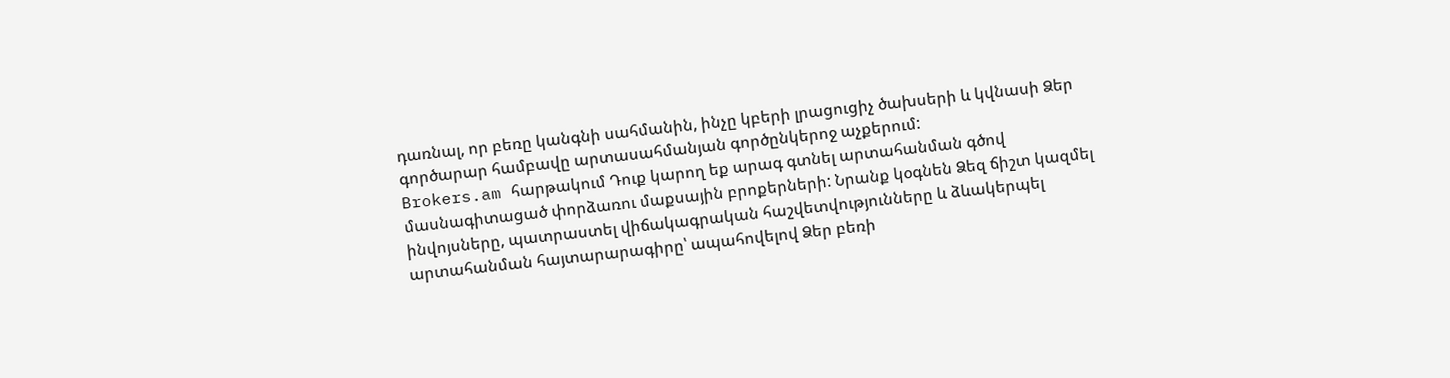դառնալ, որ բեռը կանգնի սահմանին, ինչը կբերի լրացուցիչ ծախսերի և կվնասի Ձեր գործարար համբավը արտասահմանյան գործընկերոջ աչքերում:
Brokers.am հարթակում Դուք կարող եք արագ գտնել արտահանման գծով մասնագիտացած փորձառու մաքսային բրոքերների: Նրանք կօգնեն Ձեզ ճիշտ կազմել ինվոյսները, պատրաստել վիճակագրական հաշվետվությունները և ձևակերպել արտահանման հայտարարագիրը՝ ապահովելով Ձեր բեռի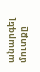անարգել մուտքը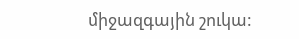միջազգային շուկա: